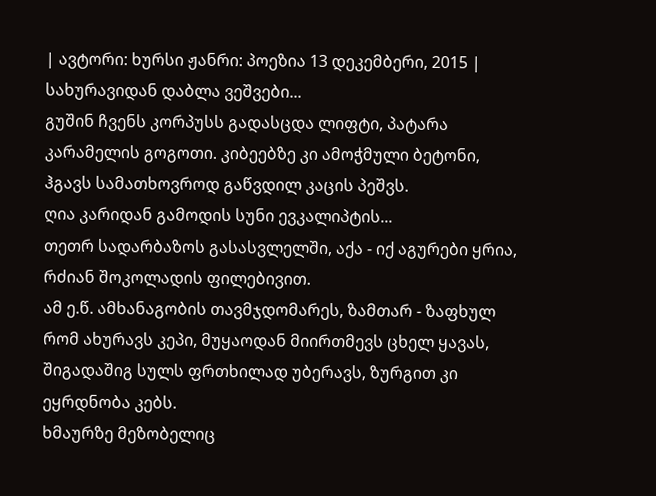| ავტორი: ხურსი ჟანრი: პოეზია 13 დეკემბერი, 2015 |
სახურავიდან დაბლა ვეშვები...
გუშინ ჩვენს კორპუსს გადასცდა ლიფტი, პატარა კარამელის გოგოთი. კიბეებზე კი ამოჭმული ბეტონი, ჰგავს სამათხოვროდ გაწვდილ კაცის პეშვს.
ღია კარიდან გამოდის სუნი ევკალიპტის...
თეთრ სადარბაზოს გასასვლელში, აქა - იქ აგურები ყრია, რძიან შოკოლადის ფილებივით.
ამ ე.წ. ამხანაგობის თავმჯდომარეს, ზამთარ - ზაფხულ რომ ახურავს კეპი, მუყაოდან მიირთმევს ცხელ ყავას, შიგადაშიგ სულს ფრთხილად უბერავს, ზურგით კი ეყრდნობა კებს.
ხმაურზე მეზობელიც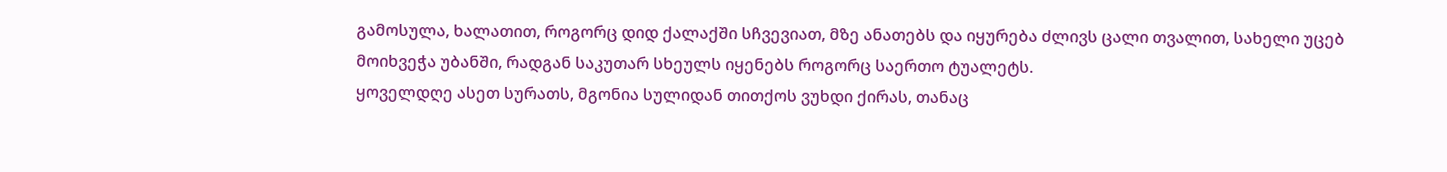გამოსულა, ხალათით, როგორც დიდ ქალაქში სჩვევიათ, მზე ანათებს და იყურება ძლივს ცალი თვალით, სახელი უცებ მოიხვეჭა უბანში, რადგან საკუთარ სხეულს იყენებს როგორც საერთო ტუალეტს.
ყოველდღე ასეთ სურათს, მგონია სულიდან თითქოს ვუხდი ქირას, თანაც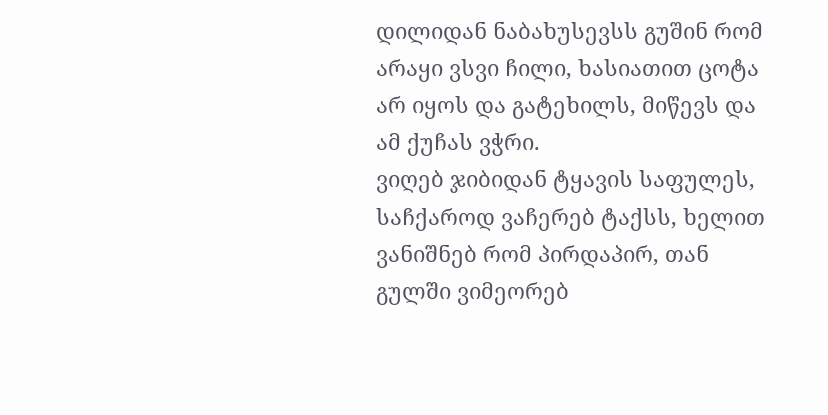დილიდან ნაბახუსევსს გუშინ რომ არაყი ვსვი ჩილი, ხასიათით ცოტა არ იყოს და გატეხილს, მიწევს და ამ ქუჩას ვჭრი.
ვიღებ ჯიბიდან ტყავის საფულეს, საჩქაროდ ვაჩერებ ტაქსს, ხელით ვანიშნებ რომ პირდაპირ, თან გულში ვიმეორებ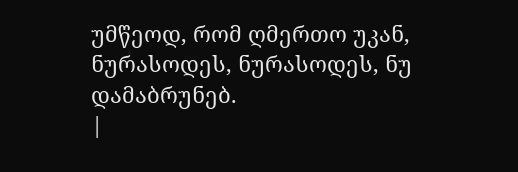უმწეოდ, რომ ღმერთო უკან, ნურასოდეს, ნურასოდეს, ნუ დამაბრუნებ.
|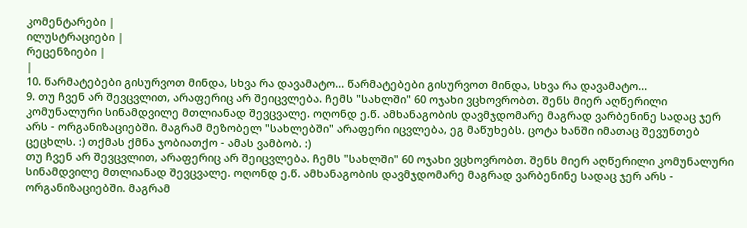კომენტარები |
ილუსტრაციები |
რეცენზიები |
|
10. წარმატებები გისურვოთ მინდა, სხვა რა დავამატო... წარმატებები გისურვოთ მინდა, სხვა რა დავამატო...
9. თუ ჩვენ არ შევცვლით, არაფერიც არ შეიცვლება. ჩემს "სახლში" 60 ოჯახი ვცხოვრობთ. შენს მიერ აღწერილი კომუნალური სინამდვილე მთლიანად შევცვალე. ოღონდ ე.წ. ამხანაგობის დავმჯდომარე მაგრად ვარბენინე სადაც ჯერ არს - ორგანიზაციებში. მაგრამ მეზობელ "სახლებში" არაფერი იცვლება, ეგ მაწუხებს. ცოტა ხანში იმათაც შევუნთებ ცეცხლს. :) თქმას ქმნა ჯობიათქო - ამას ვამბობ. :)
თუ ჩვენ არ შევცვლით, არაფერიც არ შეიცვლება. ჩემს "სახლში" 60 ოჯახი ვცხოვრობთ. შენს მიერ აღწერილი კომუნალური სინამდვილე მთლიანად შევცვალე. ოღონდ ე.წ. ამხანაგობის დავმჯდომარე მაგრად ვარბენინე სადაც ჯერ არს - ორგანიზაციებში. მაგრამ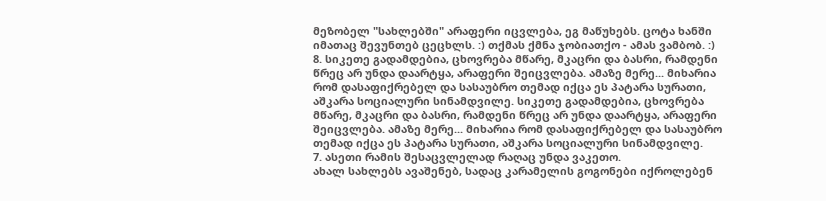მეზობელ "სახლებში" არაფერი იცვლება, ეგ მაწუხებს. ცოტა ხანში იმათაც შევუნთებ ცეცხლს. :) თქმას ქმნა ჯობიათქო - ამას ვამბობ. :)
8. სიკეთე გადამდებია, ცხოვრება მწარე, მკაცრი და ბასრი, რამდენი წრეც არ უნდა დაარტყა, არაფერი შეიცვლება. ამაზე მერე... მიხარია რომ დასაფიქრებელ და სასაუბრო თემად იქცა ეს პატარა სურათი, აშკარა სოციალური სინამდვილე. სიკეთე გადამდებია, ცხოვრება მწარე, მკაცრი და ბასრი, რამდენი წრეც არ უნდა დაარტყა, არაფერი შეიცვლება. ამაზე მერე... მიხარია რომ დასაფიქრებელ და სასაუბრო თემად იქცა ეს პატარა სურათი, აშკარა სოციალური სინამდვილე.
7. ასეთი რამის შესაცვლელად რაღაც უნდა ვაკეთო.
ახალ სახლებს ავაშენებ, სადაც კარამელის გოგონები იქროლებენ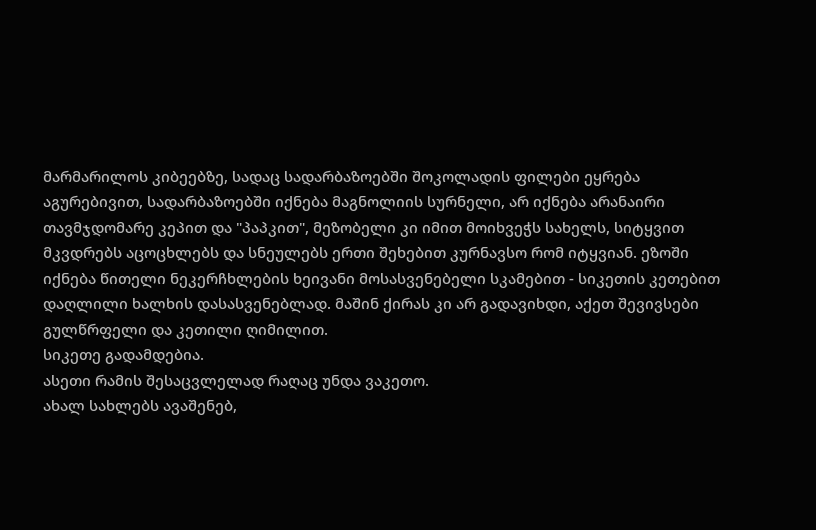მარმარილოს კიბეებზე, სადაც სადარბაზოებში შოკოლადის ფილები ეყრება აგურებივით, სადარბაზოებში იქნება მაგნოლიის სურნელი, არ იქნება არანაირი თავმჯდომარე კეპით და "პაპკით", მეზობელი კი იმით მოიხვეჭს სახელს, სიტყვით მკვდრებს აცოცხლებს და სნეულებს ერთი შეხებით კურნავსო რომ იტყვიან. ეზოში იქნება წითელი ნეკერჩხლების ხეივანი მოსასვენებელი სკამებით - სიკეთის კეთებით დაღლილი ხალხის დასასვენებლად. მაშინ ქირას კი არ გადავიხდი, აქეთ შევივსები გულწრფელი და კეთილი ღიმილით.
სიკეთე გადამდებია.
ასეთი რამის შესაცვლელად რაღაც უნდა ვაკეთო.
ახალ სახლებს ავაშენებ,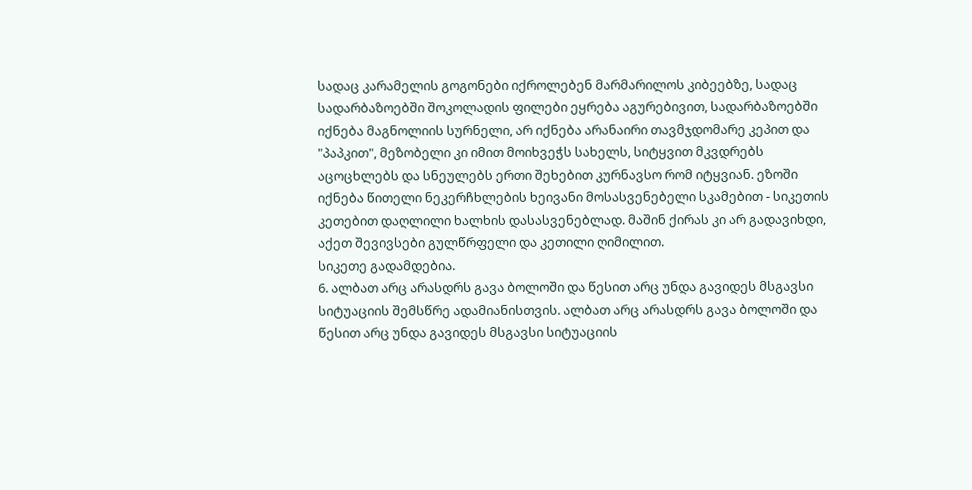სადაც კარამელის გოგონები იქროლებენ მარმარილოს კიბეებზე, სადაც სადარბაზოებში შოკოლადის ფილები ეყრება აგურებივით, სადარბაზოებში იქნება მაგნოლიის სურნელი, არ იქნება არანაირი თავმჯდომარე კეპით და "პაპკით", მეზობელი კი იმით მოიხვეჭს სახელს, სიტყვით მკვდრებს აცოცხლებს და სნეულებს ერთი შეხებით კურნავსო რომ იტყვიან. ეზოში იქნება წითელი ნეკერჩხლების ხეივანი მოსასვენებელი სკამებით - სიკეთის კეთებით დაღლილი ხალხის დასასვენებლად. მაშინ ქირას კი არ გადავიხდი, აქეთ შევივსები გულწრფელი და კეთილი ღიმილით.
სიკეთე გადამდებია.
6. ალბათ არც არასდრს გავა ბოლოში და წესით არც უნდა გავიდეს მსგავსი სიტუაციის შემსწრე ადამიანისთვის. ალბათ არც არასდრს გავა ბოლოში და წესით არც უნდა გავიდეს მსგავსი სიტუაციის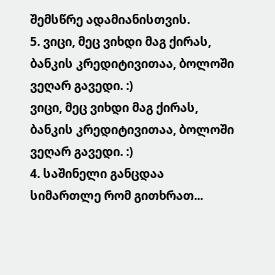შემსწრე ადამიანისთვის.
5. ვიცი, მეც ვიხდი მაგ ქირას, ბანკის კრედიტივითაა, ბოლოში ვეღარ გავედი. :)
ვიცი, მეც ვიხდი მაგ ქირას, ბანკის კრედიტივითაა, ბოლოში ვეღარ გავედი. :)
4. საშინელი განცდაა სიმართლე რომ გითხრათ...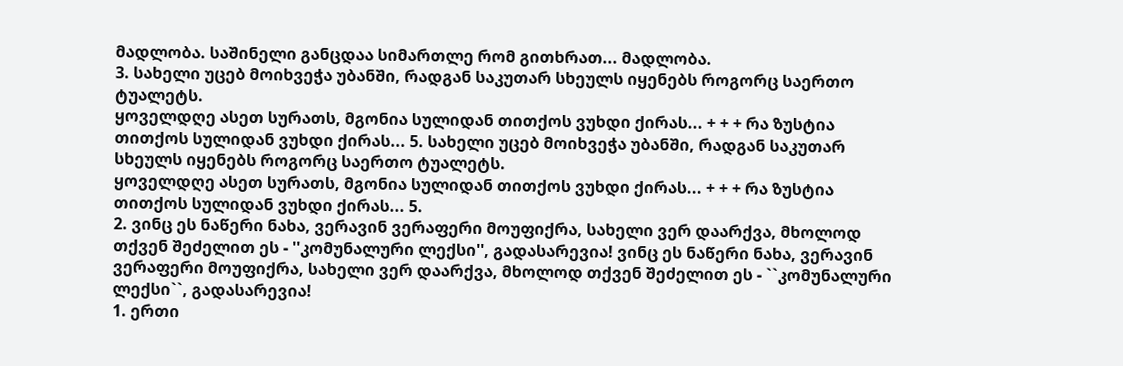მადლობა. საშინელი განცდაა სიმართლე რომ გითხრათ... მადლობა.
3. სახელი უცებ მოიხვეჭა უბანში, რადგან საკუთარ სხეულს იყენებს როგორც საერთო ტუალეტს.
ყოველდღე ასეთ სურათს, მგონია სულიდან თითქოს ვუხდი ქირას... + + + რა ზუსტია თითქოს სულიდან ვუხდი ქირას... 5. სახელი უცებ მოიხვეჭა უბანში, რადგან საკუთარ სხეულს იყენებს როგორც საერთო ტუალეტს.
ყოველდღე ასეთ სურათს, მგონია სულიდან თითქოს ვუხდი ქირას... + + + რა ზუსტია თითქოს სულიდან ვუხდი ქირას... 5.
2. ვინც ეს ნაწერი ნახა, ვერავინ ვერაფერი მოუფიქრა, სახელი ვერ დაარქვა, მხოლოდ თქვენ შეძელით ეს - ''კომუნალური ლექსი'', გადასარევია! ვინც ეს ნაწერი ნახა, ვერავინ ვერაფერი მოუფიქრა, სახელი ვერ დაარქვა, მხოლოდ თქვენ შეძელით ეს - ``კომუნალური ლექსი``, გადასარევია!
1. ერთი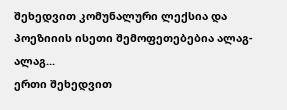შეხედვით კომუნალური ლექსია და პოეზიიის ისეთი შემოფეთებებია ალაგ-ალაგ...
ერთი შეხედვით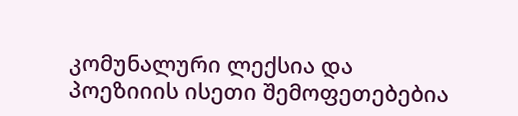კომუნალური ლექსია და პოეზიიის ისეთი შემოფეთებებია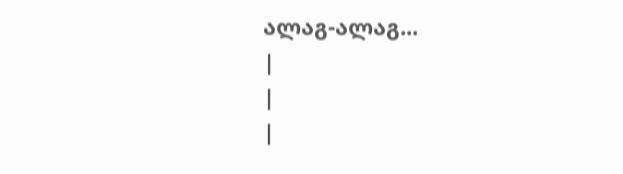ალაგ-ალაგ...
|
|
|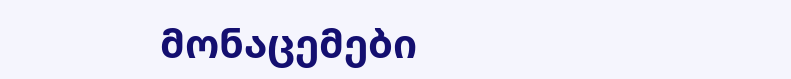მონაცემები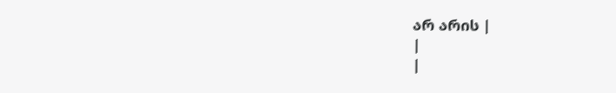არ არის |
|
|